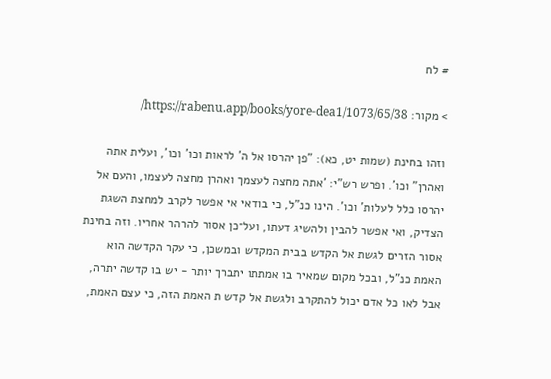# לח

> מקור: https://rabenu.app/books/yore-dea1/1073/65/38/

וזהו בחינת (שמות יט, כא): "פן יהרסו אל ה' לראות וכו' וכו', ועלית אתה ואהרן" וכו'. ופרש רש"י: 'אתה מחצה לעצמך ואהרן מחצה לעצמו, והעם אל יהרסו כלל לעלות' וכו'. הינו כנ"ל, כי בודאי אי אפשר לקרב למחצת השגת הצדיק, ואי אפשר להבין ולהשיג דעתו, ועל־כן אסור להרהר אחריו. וזה בחינת אסור הזרים לגשת אל הקדש בבית המקדש ובמשכן, כי עקר הקדשה הוא האמת כנ"ל, ובכל מקום שמאיר בו אמתתו יתברך יותר - יש בו קדשה יתרה, אבל לאו כל אדם יכול להתקרב ולגשת אל קדש ת האמת הזה, כי עצם האמת,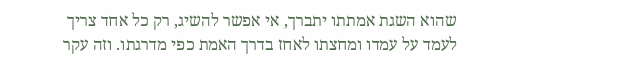שהוא השגת אמתתו יתברך, אי אפשר להשיג, רק כל אחד צריך לעמד על עמדו ומחצתו לאחז בדרך האמת כפי מדרגתו. וזה עקר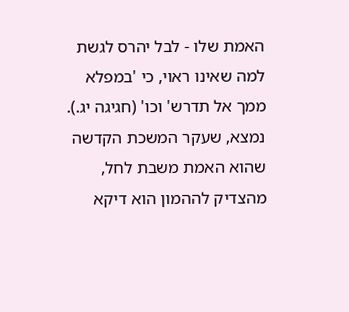האמת שלו - לבל יהרס לגשת למה שאינו ראוי, כי 'במפלא ממך אל תדרש' וכו' (חגיגה יג.). נמצא, שעקר המשכת הקדשה שהוא האמת משבת לחל, מהצדיק לההמון הוא דיקא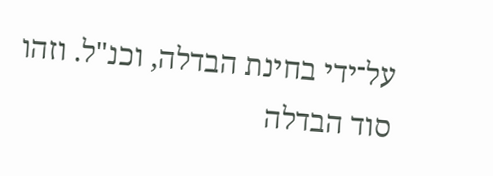על־ידי בחינת הבדלה, וכנ"ל. וזהו סוד הבדלה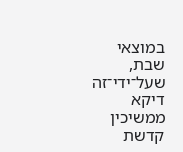במוצאי שבת, שעל־ידי־זה דיקא ממשיכין קדשת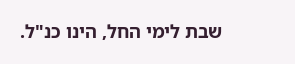שבת לימי החל, הינו כנ"ל.